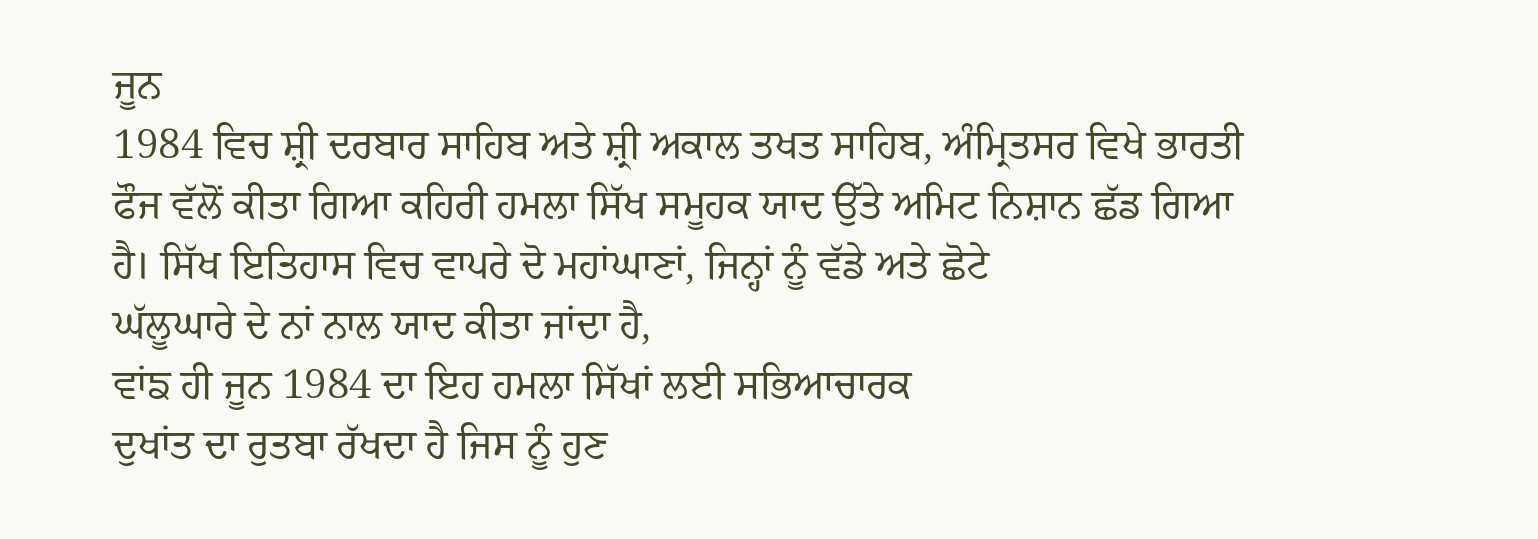ਜੂਨ
1984 ਵਿਚ ਸ਼੍ਰੀ ਦਰਬਾਰ ਸਾਹਿਬ ਅਤੇ ਸ਼੍ਰੀ ਅਕਾਲ ਤਖਤ ਸਾਹਿਬ, ਅੰਮ੍ਰਿਤਸਰ ਵਿਖੇ ਭਾਰਤੀ
ਫੌਜ ਵੱਲੋਂ ਕੀਤਾ ਗਿਆ ਕਹਿਰੀ ਹਮਲਾ ਸਿੱਖ ਸਮੂਹਕ ਯਾਦ ਉੱਤੇ ਅਮਿਟ ਨਿਸ਼ਾਨ ਛੱਡ ਗਿਆ
ਹੈ। ਸਿੱਖ ਇਤਿਹਾਸ ਵਿਚ ਵਾਪਰੇ ਦੋ ਮਹਾਂਘਾਣਾਂ, ਜਿਨ੍ਹਾਂ ਨੂੰ ਵੱਡੇ ਅਤੇ ਛੋਟੇ
ਘੱਲੂਘਾਰੇ ਦੇ ਨਾਂ ਨਾਲ ਯਾਦ ਕੀਤਾ ਜਾਂਦਾ ਹੈ,
ਵਾਂਙ ਹੀ ਜੂਨ 1984 ਦਾ ਇਹ ਹਮਲਾ ਸਿੱਖਾਂ ਲਈ ਸਭਿਆਚਾਰਕ
ਦੁਖਾਂਤ ਦਾ ਰੁਤਬਾ ਰੱਖਦਾ ਹੈ ਜਿਸ ਨੂੰ ਹੁਣ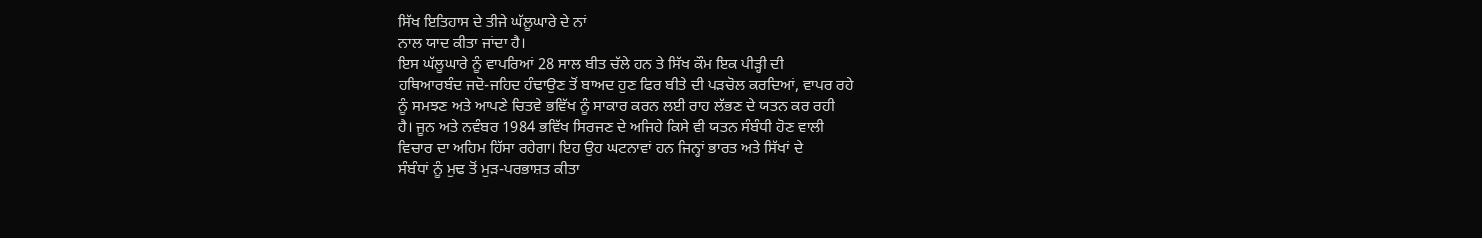ਸਿੱਖ ਇਤਿਹਾਸ ਦੇ ਤੀਜੇ ਘੱਲੂਘਾਰੇ ਦੇ ਨਾਂ
ਨਾਲ ਯਾਦ ਕੀਤਾ ਜਾਂਦਾ ਹੈ।
ਇਸ ਘੱਲੂਘਾਰੇ ਨੂੰ ਵਾਪਰਿਆਂ 28 ਸਾਲ ਬੀਤ ਚੱਲੇ ਹਨ ਤੇ ਸਿੱਖ ਕੌਮ ਇਕ ਪੀੜ੍ਹੀ ਦੀ
ਹਥਿਆਰਬੰਦ ਜਦੋ-ਜਹਿਦ ਹੰਢਾਉਣ ਤੋਂ ਬਾਅਦ ਹੁਣ ਫਿਰ ਬੀਤੇ ਦੀ ਪੜਚੋਲ ਕਰਦਿਆਂ, ਵਾਪਰ ਰਹੇ
ਨੂੰ ਸਮਝਣ ਅਤੇ ਆਪਣੇ ਚਿਤਵੇ ਭਵਿੱਖ ਨੂੰ ਸਾਕਾਰ ਕਰਨ ਲਈ ਰਾਹ ਲੱਭਣ ਦੇ ਯਤਨ ਕਰ ਰਹੀ
ਹੈ। ਜੂਨ ਅਤੇ ਨਵੰਬਰ 1984 ਭਵਿੱਖ ਸਿਰਜਣ ਦੇ ਅਜਿਹੇ ਕਿਸੇ ਵੀ ਯਤਨ ਸੰਬੰਧੀ ਹੋਣ ਵਾਲੀ
ਵਿਚਾਰ ਦਾ ਅਹਿਮ ਹਿੱਸਾ ਰਹੇਗਾ। ਇਹ ਉਹ ਘਟਨਾਵਾਂ ਹਨ ਜਿਨ੍ਹਾਂ ਭਾਰਤ ਅਤੇ ਸਿੱਖਾਂ ਦੇ
ਸੰਬੰਧਾਂ ਨੂੰ ਮੁਢ ਤੋਂ ਮੁੜ-ਪਰਭਾਸ਼ਤ ਕੀਤਾ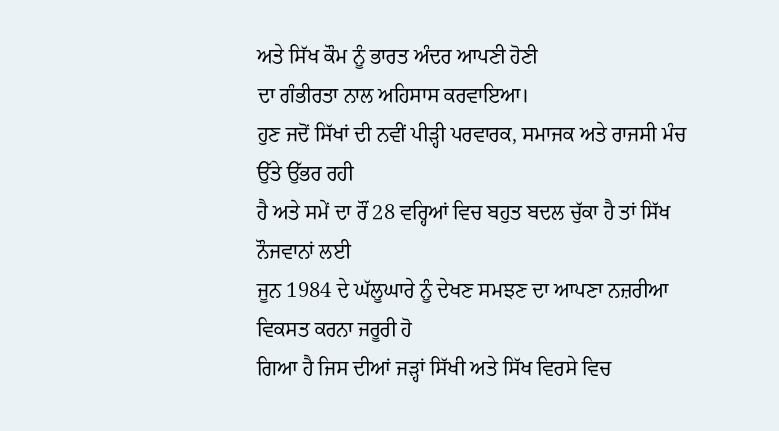ਅਤੇ ਸਿੱਖ ਕੌਮ ਨੂੰ ਭਾਰਤ ਅੰਦਰ ਆਪਣੀ ਹੋਣੀ
ਦਾ ਗੰਭੀਰਤਾ ਨਾਲ ਅਹਿਸਾਸ ਕਰਵਾਇਆ।
ਹੁਣ ਜਦੋਂ ਸਿੱਖਾਂ ਦੀ ਨਵੀਂ ਪੀੜ੍ਹੀ ਪਰਵਾਰਕ, ਸਮਾਜਕ ਅਤੇ ਰਾਜਸੀ ਮੰਚ ਉੱਤੇ ਉੱਭਰ ਰਹੀ
ਹੈ ਅਤੇ ਸਮੇਂ ਦਾ ਰੌਂ 28 ਵਰ੍ਹਿਆਂ ਵਿਚ ਬਹੁਤ ਬਦਲ ਚੁੱਕਾ ਹੈ ਤਾਂ ਸਿੱਖ ਨੌਜਵਾਨਾਂ ਲਈ
ਜੂਨ 1984 ਦੇ ਘੱਲੂਘਾਰੇ ਨੂੰ ਦੇਖਣ ਸਮਝਣ ਦਾ ਆਪਣਾ ਨਜ਼ਰੀਆ ਵਿਕਸਤ ਕਰਨਾ ਜਰੂਰੀ ਹੋ
ਗਿਆ ਹੈ ਜਿਸ ਦੀਆਂ ਜੜ੍ਹਾਂ ਸਿੱਖੀ ਅਤੇ ਸਿੱਖ ਵਿਰਸੇ ਵਿਚ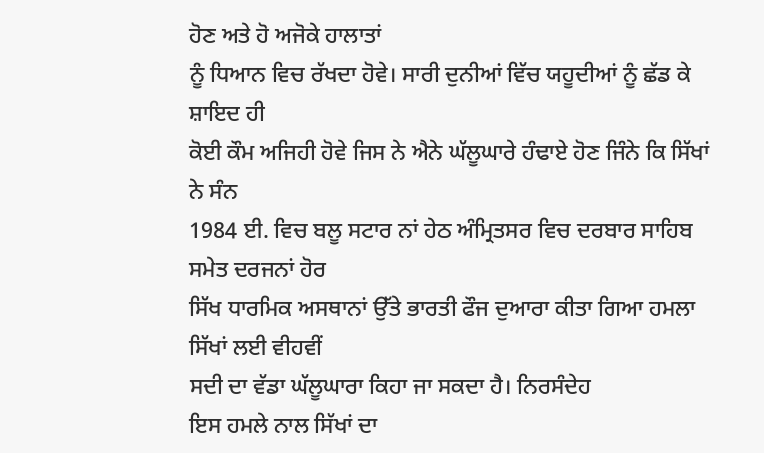ਹੋਣ ਅਤੇ ਹੋ ਅਜੋਕੇ ਹਾਲਾਤਾਂ
ਨੂੰ ਧਿਆਨ ਵਿਚ ਰੱਖਦਾ ਹੋਵੇ। ਸਾਰੀ ਦੁਨੀਆਂ ਵਿੱਚ ਯਹੂਦੀਆਂ ਨੂੰ ਛੱਡ ਕੇ ਸ਼ਾਇਦ ਹੀ
ਕੋਈ ਕੌਮ ਅਜਿਹੀ ਹੋਵੇ ਜਿਸ ਨੇ ਐਨੇ ਘੱਲੂਘਾਰੇ ਹੰਢਾਏ ਹੋਣ ਜਿੰਨੇ ਕਿ ਸਿੱਖਾਂ ਨੇ ਸੰਨ
1984 ਈ. ਵਿਚ ਬਲੂ ਸਟਾਰ ਨਾਂ ਹੇਠ ਅੰਮ੍ਰਿਤਸਰ ਵਿਚ ਦਰਬਾਰ ਸਾਹਿਬ ਸਮੇਤ ਦਰਜਨਾਂ ਹੋਰ
ਸਿੱਖ ਧਾਰਮਿਕ ਅਸਥਾਨਾਂ ਉੱਤੇ ਭਾਰਤੀ ਫੌਜ ਦੁਆਰਾ ਕੀਤਾ ਗਿਆ ਹਮਲਾ ਸਿੱਖਾਂ ਲਈ ਵੀਹਵੀਂ
ਸਦੀ ਦਾ ਵੱਡਾ ਘੱਲੂਘਾਰਾ ਕਿਹਾ ਜਾ ਸਕਦਾ ਹੈ। ਨਿਰਸੰਦੇਹ
ਇਸ ਹਮਲੇ ਨਾਲ ਸਿੱਖਾਂ ਦਾ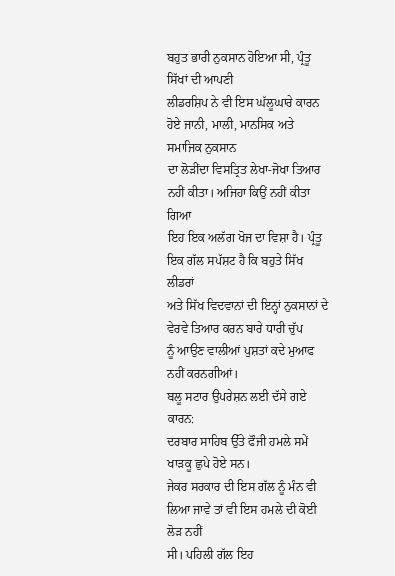ਬਹੁਤ ਭਾਰੀ ਨੁਕਸਾਨ ਹੋਇਆ ਸੀ, ਪ੍ਰੰਤੂ ਸਿੱਖਾਂ ਦੀ ਆਪਣੀ
ਲੀਡਰਸ਼ਿਪ ਨੇ ਵੀ ਇਸ ਘੱਲੂਘਾਰੇ ਕਾਰਨ ਹੋਏ ਜਾਨੀ, ਮਾਲੀ, ਮਾਨਸਿਕ ਅਤੇ ਸਮਾਜਿਕ ਨੁਕਸਾਨ
ਦਾ ਲੋੜੀਂਦਾ ਵਿਸਤ੍ਰਿਤ ਲੇਖਾ-ਜੋਖਾ ਤਿਆਰ ਨਹੀਂ ਕੀਤਾ। ਅਜਿਹਾ ਕਿਉਂ ਨਹੀਂ ਕੀਤਾ ਗਿਆ
ਇਹ ਇਕ ਅਲੱਗ ਖੋਜ ਦਾ ਵਿਸ਼ਾ ਹੈ। ਪ੍ਰੰਤੂ ਇਕ ਗੱਲ ਸਪੱਸ਼ਟ ਹੈ ਕਿ ਬਹੁਤੇ ਸਿੱਖ ਲੀਡਰਾਂ
ਅਤੇ ਸਿੱਖ ਵਿਦਵਾਨਾਂ ਦੀ ਇਨ੍ਹਾਂ ਨੁਕਸਾਨਾਂ ਦੇ ਵੇਰਵੇ ਤਿਆਰ ਕਰਨ ਬਾਰੇ ਧਾਰੀ ਚੁੱਪ
ਨੂੰ ਆਉਣ ਵਾਲੀਆਂ ਪੁਸ਼ਤਾਂ ਕਦੇ ਮੁਆਫ ਨਹੀਂ ਕਰਨਗੀਆਂ।
ਬਲੂ ਸਟਾਰ ਉਪਰੇਸ਼ਨ ਲਈ ਦੱਸੇ ਗਏ ਕਾਰਨ:
ਦਰਬਾਰ ਸਾਹਿਬ ਉੱਤੇ ਫੌਜੀ ਹਮਲੇ ਸਮੇਂ ਖਾੜਕੂ ਛੁਪੇ ਹੋਏ ਸਨ।
ਜੇਕਰ ਸਰਕਾਰ ਦੀ ਇਸ ਗੱਲ ਨੂੰ ਮੰਨ ਵੀ ਲਿਆ ਜਾਵੇ ਤਾਂ ਵੀ ਇਸ ਹਮਲੇ ਦੀ ਕੋਈ ਲੋੜ ਨਹੀਂ
ਸੀ। ਪਹਿਲੀ ਗੱਲ ਇਹ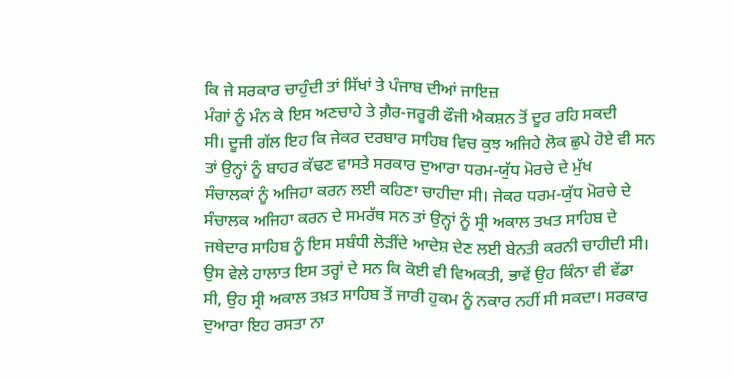ਕਿ ਜੇ ਸਰਕਾਰ ਚਾਹੁੰਦੀ ਤਾਂ ਸਿੱਖਾਂ ਤੇ ਪੰਜਾਬ ਦੀਆਂ ਜਾਇਜ਼
ਮੰਗਾਂ ਨੂੰ ਮੰਨ ਕੇ ਇਸ ਅਣਚਾਹੇ ਤੇ ਗ਼ੈਰ-ਜਰੂਰੀ ਫੌਜੀ ਐਕਸ਼ਨ ਤੋਂ ਦੂਰ ਰਹਿ ਸਕਦੀ
ਸੀ। ਦੂਜੀ ਗੱਲ ਇਹ ਕਿ ਜੇਕਰ ਦਰਬਾਰ ਸਾਹਿਬ ਵਿਚ ਕੁਝ ਅਜਿਹੇ ਲੋਕ ਛੁਪੇ ਹੋਏ ਵੀ ਸਨ
ਤਾਂ ਉਨ੍ਹਾਂ ਨੂੰ ਬਾਹਰ ਕੱਢਣ ਵਾਸਤੇ ਸਰਕਾਰ ਦੁਆਰਾ ਧਰਮ-ਯੁੱਧ ਮੋਰਚੇ ਦੇ ਮੁੱਖ
ਸੰਚਾਲਕਾਂ ਨੂੰ ਅਜਿਹਾ ਕਰਨ ਲਈ ਕਹਿਣਾ ਚਾਹੀਦਾ ਸੀ। ਜੇਕਰ ਧਰਮ-ਯੁੱਧ ਮੋਰਚੇ ਦੇ
ਸੰਚਾਲਕ ਅਜਿਹਾ ਕਰਨ ਦੇ ਸਮਰੱਥ ਸਨ ਤਾਂ ਉਨ੍ਹਾਂ ਨੂੰ ਸ੍ਰੀ ਅਕਾਲ ਤਖਤ ਸਾਹਿਬ ਦੇ
ਜਥੇਦਾਰ ਸਾਹਿਬ ਨੂੰ ਇਸ ਸਬੰਧੀ ਲੋੜੀਂਦੇ ਆਦੇਸ਼ ਦੇਣ ਲਈ ਬੇਨਤੀ ਕਰਨੀ ਚਾਹੀਦੀ ਸੀ।
ਉਸ ਵੇਲੇ ਹਾਲਾਤ ਇਸ ਤਰ੍ਹਾਂ ਦੇ ਸਨ ਕਿ ਕੋਈ ਵੀ ਵਿਅਕਤੀ, ਭਾਵੇਂ ਉਹ ਕਿੰਨਾ ਵੀ ਵੱਡਾ
ਸੀ, ਉਹ ਸ੍ਰੀ ਅਕਾਲ ਤਖ਼ਤ ਸਾਹਿਬ ਤੋਂ ਜਾਰੀ ਹੁਕਮ ਨੂੰ ਨਕਾਰ ਨਹੀਂ ਸੀ ਸਕਦਾ। ਸਰਕਾਰ
ਦੁਆਰਾ ਇਹ ਰਸਤਾ ਨਾ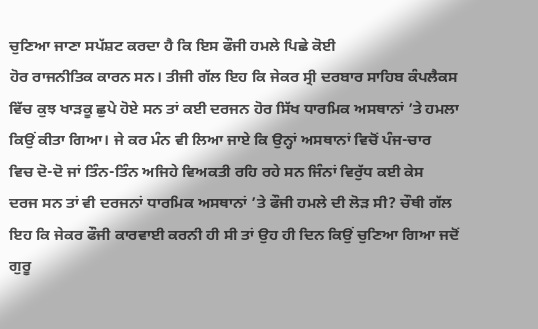ਚੁਣਿਆ ਜਾਣਾ ਸਪੱਸ਼ਟ ਕਰਦਾ ਹੈ ਕਿ ਇਸ ਫੌਜੀ ਹਮਲੇ ਪਿਛੇ ਕੋਈ
ਹੋਰ ਰਾਜਨੀਤਿਕ ਕਾਰਨ ਸਨ। ਤੀਜੀ ਗੱਲ ਇਹ ਕਿ ਜੇਕਰ ਸ੍ਰੀ ਦਰਬਾਰ ਸਾਹਿਬ ਕੰਪਲੈਕਸ
ਵਿੱਚ ਕੁਝ ਖਾੜਕੂ ਛੁਪੇ ਹੋਏ ਸਨ ਤਾਂ ਕਈ ਦਰਜਨ ਹੋਰ ਸਿੱਖ ਧਾਰਮਿਕ ਅਸਥਾਨਾਂ ’ਤੇ ਹਮਲਾ
ਕਿਉਂ ਕੀਤਾ ਗਿਆ। ਜੇ ਕਰ ਮੰਨ ਵੀ ਲਿਆ ਜਾਏ ਕਿ ਉਨ੍ਹਾਂ ਅਸਥਾਨਾਂ ਵਿਚੋਂ ਪੰਜ-ਚਾਰ
ਵਿਚ ਦੋ-ਦੋ ਜਾਂ ਤਿੰਨ-ਤਿੰਨ ਅਜਿਹੇ ਵਿਅਕਤੀ ਰਹਿ ਰਹੇ ਸਨ ਜਿੰਨਾਂ ਵਿਰੁੱਧ ਕਈ ਕੇਸ
ਦਰਜ ਸਨ ਤਾਂ ਵੀ ਦਰਜਨਾਂ ਧਾਰਮਿਕ ਅਸਥਾਨਾਂ ’ਤੇ ਫੌਜੀ ਹਮਲੇ ਦੀ ਲੋੜ ਸੀ? ਚੌਥੀ ਗੱਲ
ਇਹ ਕਿ ਜੇਕਰ ਫੌਜੀ ਕਾਰਵਾਈ ਕਰਨੀ ਹੀ ਸੀ ਤਾਂ ਉਹ ਹੀ ਦਿਨ ਕਿਉਂ ਚੁਣਿਆ ਗਿਆ ਜਦੋਂ
ਗੁਰੂ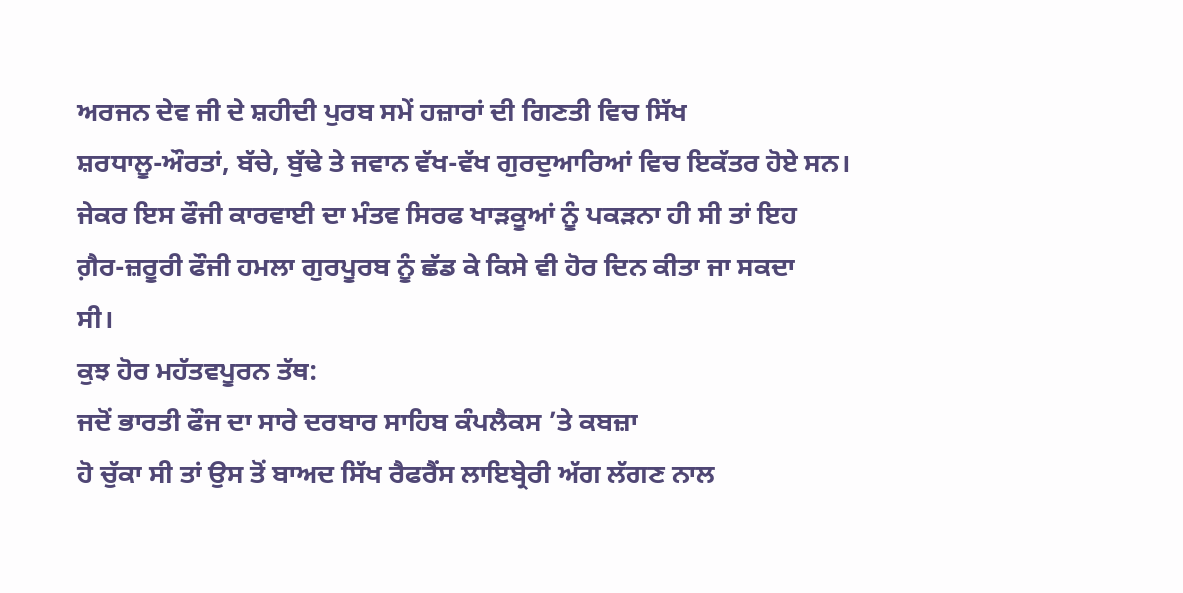ਅਰਜਨ ਦੇਵ ਜੀ ਦੇ ਸ਼ਹੀਦੀ ਪੁਰਬ ਸਮੇਂ ਹਜ਼ਾਰਾਂ ਦੀ ਗਿਣਤੀ ਵਿਚ ਸਿੱਖ
ਸ਼ਰਧਾਲੂ-ਔਰਤਾਂ, ਬੱਚੇ, ਬੁੱਢੇ ਤੇ ਜਵਾਨ ਵੱਖ-ਵੱਖ ਗੁਰਦੁਆਰਿਆਂ ਵਿਚ ਇਕੱਤਰ ਹੋਏ ਸਨ।
ਜੇਕਰ ਇਸ ਫੌਜੀ ਕਾਰਵਾਈ ਦਾ ਮੰਤਵ ਸਿਰਫ ਖਾੜਕੂਆਂ ਨੂੰ ਪਕੜਨਾ ਹੀ ਸੀ ਤਾਂ ਇਹ
ਗ਼ੈਰ-ਜ਼ਰੂਰੀ ਫੌਜੀ ਹਮਲਾ ਗੁਰਪੂਰਬ ਨੂੰ ਛੱਡ ਕੇ ਕਿਸੇ ਵੀ ਹੋਰ ਦਿਨ ਕੀਤਾ ਜਾ ਸਕਦਾ
ਸੀ।
ਕੁਝ ਹੋਰ ਮਹੱਤਵਪੂਰਨ ਤੱਥ:
ਜਦੋਂ ਭਾਰਤੀ ਫੌਜ ਦਾ ਸਾਰੇ ਦਰਬਾਰ ਸਾਹਿਬ ਕੰਪਲੈਕਸ ’ਤੇ ਕਬਜ਼ਾ
ਹੋ ਚੁੱਕਾ ਸੀ ਤਾਂ ਉਸ ਤੋਂ ਬਾਅਦ ਸਿੱਖ ਰੈਫਰੈਂਸ ਲਾਇਬ੍ਰੇਰੀ ਅੱਗ ਲੱਗਣ ਨਾਲ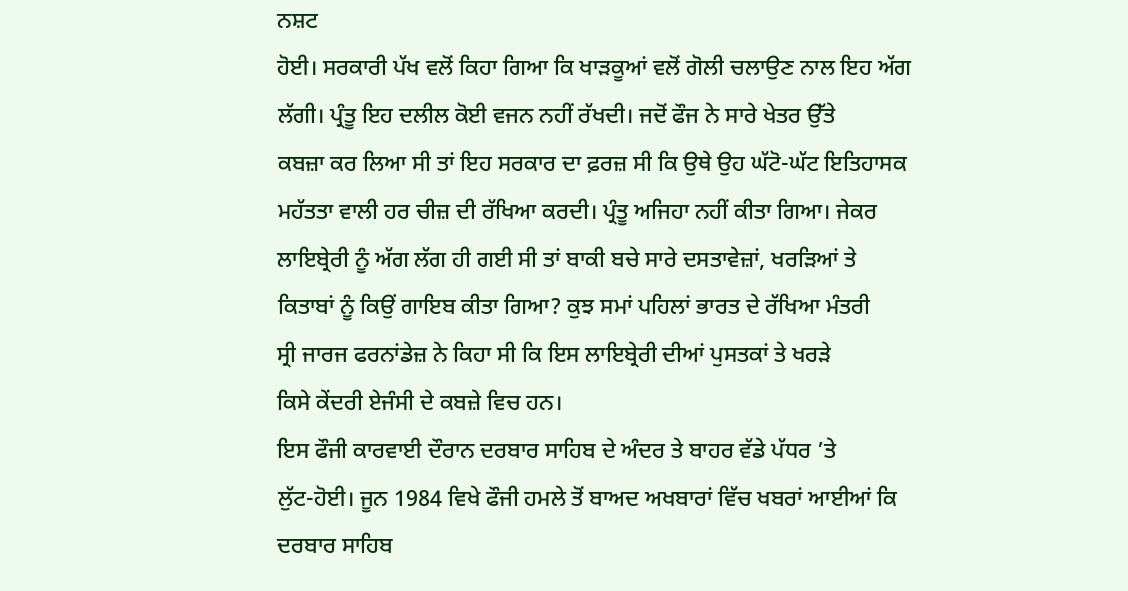ਨਸ਼ਟ
ਹੋਈ। ਸਰਕਾਰੀ ਪੱਖ ਵਲੋਂ ਕਿਹਾ ਗਿਆ ਕਿ ਖਾੜਕੂਆਂ ਵਲੋਂ ਗੋਲੀ ਚਲਾਉਣ ਨਾਲ ਇਹ ਅੱਗ
ਲੱਗੀ। ਪ੍ਰੰਤੂ ਇਹ ਦਲੀਲ ਕੋਈ ਵਜਨ ਨਹੀਂ ਰੱਖਦੀ। ਜਦੋਂ ਫੌਜ ਨੇ ਸਾਰੇ ਖੇਤਰ ਉੱਤੇ
ਕਬਜ਼ਾ ਕਰ ਲਿਆ ਸੀ ਤਾਂ ਇਹ ਸਰਕਾਰ ਦਾ ਫ਼ਰਜ਼ ਸੀ ਕਿ ਉਥੇ ਉਹ ਘੱਟੋ-ਘੱਟ ਇਤਿਹਾਸਕ
ਮਹੱਤਤਾ ਵਾਲੀ ਹਰ ਚੀਜ਼ ਦੀ ਰੱਖਿਆ ਕਰਦੀ। ਪ੍ਰੰਤੂ ਅਜਿਹਾ ਨਹੀਂ ਕੀਤਾ ਗਿਆ। ਜੇਕਰ
ਲਾਇਬ੍ਰੇਰੀ ਨੂੰ ਅੱਗ ਲੱਗ ਹੀ ਗਈ ਸੀ ਤਾਂ ਬਾਕੀ ਬਚੇ ਸਾਰੇ ਦਸਤਾਵੇਜ਼ਾਂ, ਖਰੜਿਆਂ ਤੇ
ਕਿਤਾਬਾਂ ਨੂੰ ਕਿਉਂ ਗਾਇਬ ਕੀਤਾ ਗਿਆ? ਕੁਝ ਸਮਾਂ ਪਹਿਲਾਂ ਭਾਰਤ ਦੇ ਰੱਖਿਆ ਮੰਤਰੀ
ਸ੍ਰੀ ਜਾਰਜ ਫਰਨਾਂਡੇਜ਼ ਨੇ ਕਿਹਾ ਸੀ ਕਿ ਇਸ ਲਾਇਬ੍ਰੇਰੀ ਦੀਆਂ ਪੁਸਤਕਾਂ ਤੇ ਖਰੜੇ
ਕਿਸੇ ਕੇਂਦਰੀ ਏਜੰਸੀ ਦੇ ਕਬਜ਼ੇ ਵਿਚ ਹਨ।
ਇਸ ਫੌਜੀ ਕਾਰਵਾਈ ਦੌਰਾਨ ਦਰਬਾਰ ਸਾਹਿਬ ਦੇ ਅੰਦਰ ਤੇ ਬਾਹਰ ਵੱਡੇ ਪੱਧਰ ’ਤੇ
ਲੁੱਟ-ਹੋਈ। ਜੂਨ 1984 ਵਿਖੇ ਫੌਜੀ ਹਮਲੇ ਤੋਂ ਬਾਅਦ ਅਖਬਾਰਾਂ ਵਿੱਚ ਖਬਰਾਂ ਆਈਆਂ ਕਿ
ਦਰਬਾਰ ਸਾਹਿਬ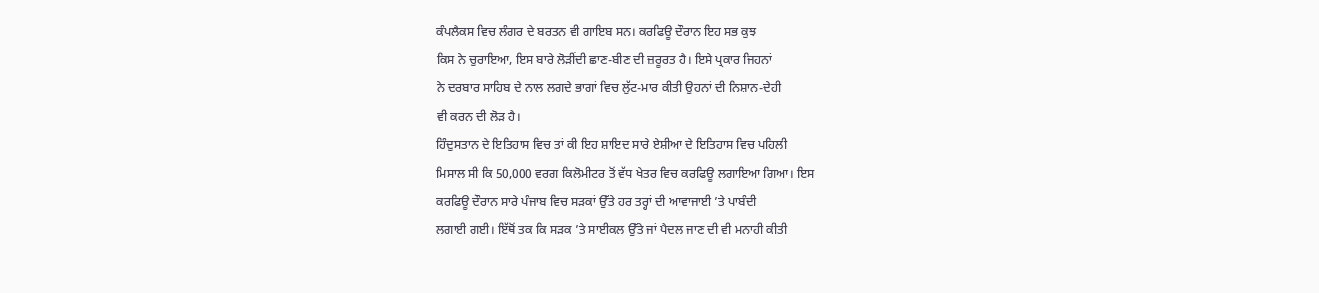ਕੰਪਲੈਕਸ ਵਿਚ ਲੰਗਰ ਦੇ ਬਰਤਨ ਵੀ ਗਾਇਬ ਸਨ। ਕਰਫਿਊ ਦੌਰਾਨ ਇਹ ਸਭ ਕੁਝ
ਕਿਸ ਨੇ ਚੁਰਾਇਆ, ਇਸ ਬਾਰੇ ਲੋੜੀਂਦੀ ਛਾਣ-ਬੀਣ ਦੀ ਜ਼ਰੂਰਤ ਹੈ। ਇਸੇ ਪ੍ਰਕਾਰ ਜਿਹਨਾਂ
ਨੇ ਦਰਬਾਰ ਸਾਹਿਬ ਦੇ ਨਾਲ ਲਗਦੇ ਭਾਗਾਂ ਵਿਚ ਲੁੱਟ-ਮਾਰ ਕੀਤੀ ਉਹਨਾਂ ਦੀ ਨਿਸ਼ਾਨ-ਦੇਹੀ
ਵੀ ਕਰਨ ਦੀ ਲੋੜ ਹੈ।
ਹਿੰਦੁਸਤਾਨ ਦੇ ਇਤਿਹਾਸ ਵਿਚ ਤਾਂ ਕੀ ਇਹ ਸ਼ਾਇਦ ਸਾਰੇ ਏਸ਼ੀਆ ਦੇ ਇਤਿਹਾਸ ਵਿਚ ਪਹਿਲੀ
ਮਿਸਾਲ ਸੀ ਕਿ 50,000 ਵਰਗ ਕਿਲੋਮੀਟਰ ਤੋਂ ਵੱਧ ਖੇਤਰ ਵਿਚ ਕਰਫਿਊ ਲਗਾਇਆ ਗਿਆ। ਇਸ
ਕਰਫਿਊ ਦੌਰਾਨ ਸਾਰੇ ਪੰਜਾਬ ਵਿਚ ਸੜਕਾਂ ਉੱਤੇ ਹਰ ਤਰ੍ਹਾਂ ਦੀ ਆਵਾਜਾਈ ’ਤੇ ਪਾਬੰਦੀ
ਲਗਾਈ ਗਈ। ਇੱਥੋਂ ਤਕ ਕਿ ਸੜਕ ’ਤੇ ਸਾਈਕਲ ਉੱਤੇ ਜਾਂ ਪੈਦਲ ਜਾਣ ਦੀ ਵੀ ਮਨਾਹੀ ਕੀਤੀ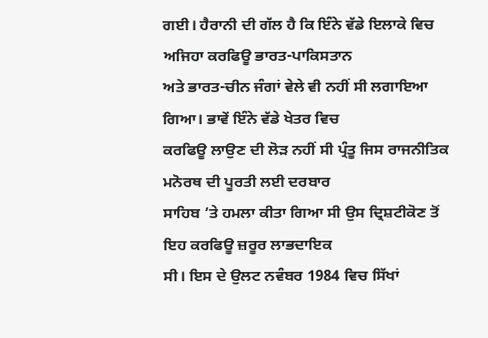ਗਈ। ਹੈਰਾਨੀ ਦੀ ਗੱਲ ਹੈ ਕਿ ਇੰਨੇ ਵੱਡੇ ਇਲਾਕੇ ਵਿਚ ਅਜਿਹਾ ਕਰਫਿਊ ਭਾਰਤ-ਪਾਕਿਸਤਾਨ
ਅਤੇ ਭਾਰਤ-ਚੀਨ ਜੰਗਾਂ ਵੇਲੇ ਵੀ ਨਹੀਂ ਸੀ ਲਗਾਇਆ ਗਿਆ। ਭਾਵੇਂ ਇੰਨੇ ਵੱਡੇ ਖੇਤਰ ਵਿਚ
ਕਰਫਿਊ ਲਾਉਣ ਦੀ ਲੋੜ ਨਹੀਂ ਸੀ ਪ੍ਰੰਤੂ ਜਿਸ ਰਾਜਨੀਤਿਕ ਮਨੋਰਥ ਦੀ ਪੂਰਤੀ ਲਈ ਦਰਬਾਰ
ਸਾਹਿਬ ’ਤੇ ਹਮਲਾ ਕੀਤਾ ਗਿਆ ਸੀ ਉਸ ਦ੍ਰਿਸ਼ਟੀਕੋਣ ਤੋਂ ਇਹ ਕਰਫਿਊ ਜ਼ਰੂਰ ਲਾਭਦਾਇਕ
ਸੀ। ਇਸ ਦੇ ਉਲਟ ਨਵੰਬਰ 1984 ਵਿਚ ਸਿੱਖਾਂ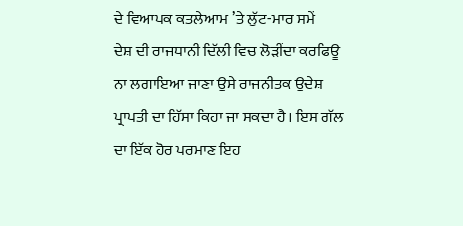ਦੇ ਵਿਆਪਕ ਕਤਲੇਆਮ ’ਤੇ ਲੁੱਟ-ਮਾਰ ਸਮੇਂ
ਦੇਸ਼ ਦੀ ਰਾਜਧਾਨੀ ਦਿੱਲੀ ਵਿਚ ਲੋੜੀਂਦਾ ਕਰਫਿਊ ਨਾ ਲਗਾਇਆ ਜਾਣਾ ਉਸੇ ਰਾਜਨੀਤਕ ਉਦੇਸ਼
ਪ੍ਰਾਪਤੀ ਦਾ ਹਿੱਸਾ ਕਿਹਾ ਜਾ ਸਕਦਾ ਹੈ। ਇਸ ਗੱਲ ਦਾ ਇੱਕ ਹੋਰ ਪਰਮਾਣ ਇਹ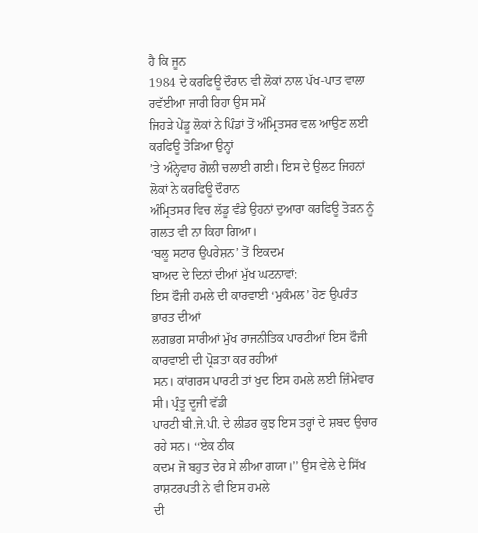ਹੈ ਕਿ ਜੂਨ
1984 ਦੇ ਕਰਫਿਊ ਦੌਰਾਨ ਵੀ ਲੋਕਾਂ ਨਾਲ ਪੱਖ-ਪਾਤ ਵਾਲਾ ਰਵੱਈਆ ਜਾਰੀ ਰਿਹਾ ਉਸ ਸਮੇਂ
ਜਿਹੜੇ ਪੇਂਡੂ ਲੋਕਾਂ ਨੇ ਪਿੰਡਾਂ ਤੋਂ ਅੰਮ੍ਰਿਤਸਰ ਵਲ ਆਉਣ ਲਈ ਕਰਫਿਊ ਤੋੜਿਆ ਉਨ੍ਹਾਂ
’ਤੇ ਅੰਨ੍ਹੇਵਾਹ ਗੋਲੀ ਚਲਾਈ ਗਈ। ਇਸ ਦੇ ਉਲਟ ਜਿਹਨਾਂ ਲੋਕਾਂ ਨੇ ਕਰਫਿਊ ਦੌਰਾਨ
ਅੰਮ੍ਰਿਤਸਰ ਵਿਚ ਲੱਡੂ ਵੰਡੇ ਉਹਨਾਂ ਦੁਆਰਾ ਕਰਫਿਊ ਤੋੜਨ ਨੂੰ ਗਲਤ ਵੀ ਨਾ ਕਿਹਾ ਗਿਆ।
‘ਬਲੂ ਸਟਾਰ ਉਪਰੇਸ਼ਨ’ ਤੋਂ ਇਕਦਮ
ਬਾਅਦ ਦੇ ਦਿਨਾਂ ਦੀਆਂ ਮੁੱਖ ਘਟਨਾਵਾਂ:
ਇਸ ਫੌਜੀ ਹਮਲੇ ਦੀ ਕਾਰਵਾਈ ‘ਮੁਕੰਮਲ’ ਹੋਣ ਉਪਰੰਤ ਭਾਰਤ ਦੀਆਂ
ਲਗਭਗ ਸਾਰੀਆਂ ਮੁੱਖ ਰਾਜਨੀਤਿਕ ਪਾਰਟੀਆਂ ਇਸ ਫੌਜੀ ਕਾਰਵਾਈ ਦੀ ਪ੍ਰੋੜਤਾ ਕਰ ਰਹੀਆਂ
ਸਨ। ਕਾਂਗਰਸ ਪਾਰਟੀ ਤਾਂ ਖੁਦ ਇਸ ਹਮਲੇ ਲਈ ਜ਼ਿੰਮੇਵਾਰ ਸੀ। ਪ੍ਰੰਤੂ ਦੂਜੀ ਵੱਡੀ
ਪਾਰਟੀ ਬੀ.ਜੇ.ਪੀ. ਦੇ ਲੀਡਰ ਕੁਝ ਇਸ ਤਰ੍ਹਾਂ ਦੇ ਸ਼ਬਦ ਉਚਾਰ ਰਹੇ ਸਨ। ‘‘ਏਕ ਠੀਕ
ਕਦਮ ਜੋ ਬਹੁਤ ਦੇਰ ਸੇ ਲੀਆ ਗਯਾ।’’ ਉਸ ਵੇਲੇ ਦੇ ਸਿੱਖ ਰਾਸ਼ਟਰਪਤੀ ਨੇ ਵੀ ਇਸ ਹਮਲੇ
ਦੀ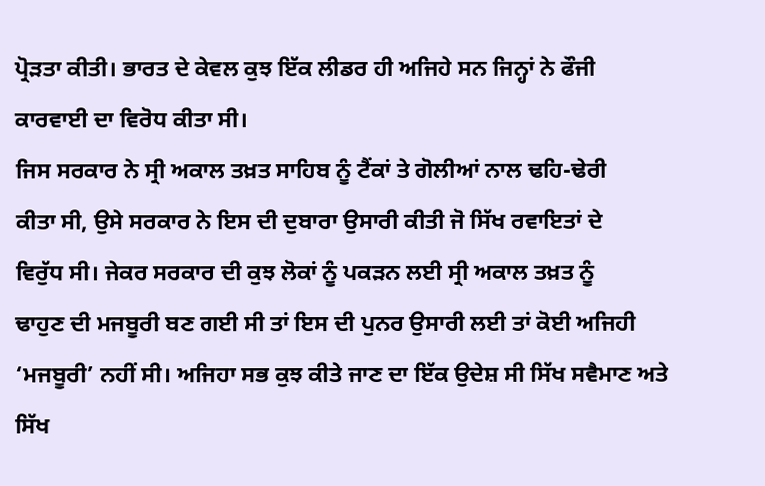ਪ੍ਰੋੜਤਾ ਕੀਤੀ। ਭਾਰਤ ਦੇ ਕੇਵਲ ਕੁਝ ਇੱਕ ਲੀਡਰ ਹੀ ਅਜਿਹੇ ਸਨ ਜਿਨ੍ਹਾਂ ਨੇ ਫੌਜੀ
ਕਾਰਵਾਈ ਦਾ ਵਿਰੋਧ ਕੀਤਾ ਸੀ।
ਜਿਸ ਸਰਕਾਰ ਨੇ ਸ੍ਰੀ ਅਕਾਲ ਤਖ਼ਤ ਸਾਹਿਬ ਨੂੰ ਟੈਂਕਾਂ ਤੇ ਗੋਲੀਆਂ ਨਾਲ ਢਹਿ-ਢੇਰੀ
ਕੀਤਾ ਸੀ, ਉਸੇ ਸਰਕਾਰ ਨੇ ਇਸ ਦੀ ਦੁਬਾਰਾ ਉਸਾਰੀ ਕੀਤੀ ਜੋ ਸਿੱਖ ਰਵਾਇਤਾਂ ਦੇ
ਵਿਰੁੱਧ ਸੀ। ਜੇਕਰ ਸਰਕਾਰ ਦੀ ਕੁਝ ਲੋਕਾਂ ਨੂੰ ਪਕੜਨ ਲਈ ਸ੍ਰੀ ਅਕਾਲ ਤਖ਼ਤ ਨੂੰ
ਢਾਹੁਣ ਦੀ ਮਜਬੂਰੀ ਬਣ ਗਈ ਸੀ ਤਾਂ ਇਸ ਦੀ ਪੁਨਰ ਉਸਾਰੀ ਲਈ ਤਾਂ ਕੋਈ ਅਜਿਹੀ
‘ਮਜਬੂਰੀ’ ਨਹੀਂ ਸੀ। ਅਜਿਹਾ ਸਭ ਕੁਝ ਕੀਤੇ ਜਾਣ ਦਾ ਇੱਕ ਉਦੇਸ਼ ਸੀ ਸਿੱਖ ਸਵੈਮਾਣ ਅਤੇ
ਸਿੱਖ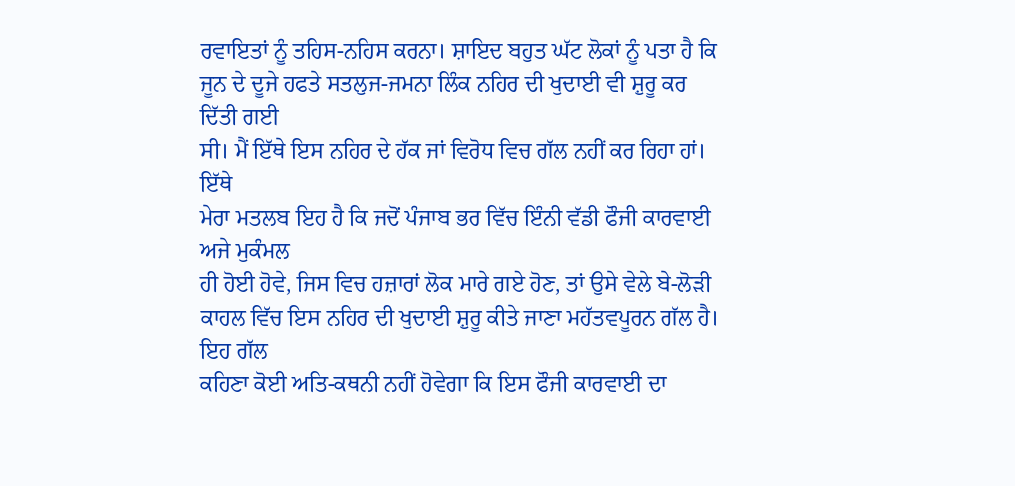ਰਵਾਇਤਾਂ ਨੂੰ ਤਹਿਸ-ਨਹਿਸ ਕਰਨਾ। ਸ਼ਾਇਦ ਬਹੁਤ ਘੱਟ ਲੋਕਾਂ ਨੂੰ ਪਤਾ ਹੈ ਕਿ
ਜੂਨ ਦੇ ਦੂਜੇ ਹਫਤੇ ਸਤਲੁਜ-ਜਮਨਾ ਲਿੰਕ ਨਹਿਰ ਦੀ ਖੁਦਾਈ ਵੀ ਸ਼ੁਰੂ ਕਰ ਦਿੱਤੀ ਗਈ
ਸੀ। ਮੈਂ ਇੱਥੇ ਇਸ ਨਹਿਰ ਦੇ ਹੱਕ ਜਾਂ ਵਿਰੋਧ ਵਿਚ ਗੱਲ ਨਹੀਂ ਕਰ ਰਿਹਾ ਹਾਂ। ਇੱਥੇ
ਮੇਰਾ ਮਤਲਬ ਇਹ ਹੈ ਕਿ ਜਦੋਂ ਪੰਜਾਬ ਭਰ ਵਿੱਚ ਇੰਨੀ ਵੱਡੀ ਫੌਜੀ ਕਾਰਵਾਈ ਅਜੇ ਮੁਕੰਮਲ
ਹੀ ਹੋਈ ਹੋਵੇ, ਜਿਸ ਵਿਚ ਹਜ਼ਾਰਾਂ ਲੋਕ ਮਾਰੇ ਗਏ ਹੋਣ, ਤਾਂ ਉਸੇ ਵੇਲੇ ਬੇ-ਲੋੜੀ
ਕਾਹਲ ਵਿੱਚ ਇਸ ਨਹਿਰ ਦੀ ਖੁਦਾਈ ਸ਼ੁਰੂ ਕੀਤੇ ਜਾਣਾ ਮਹੱਤਵਪੂਰਨ ਗੱਲ ਹੈ। ਇਹ ਗੱਲ
ਕਹਿਣਾ ਕੋਈ ਅਤਿ-ਕਥਨੀ ਨਹੀਂ ਹੋਵੇਗਾ ਕਿ ਇਸ ਫੌਜੀ ਕਾਰਵਾਈ ਦਾ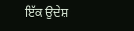ਇੱਕ ਉਦੇਸ਼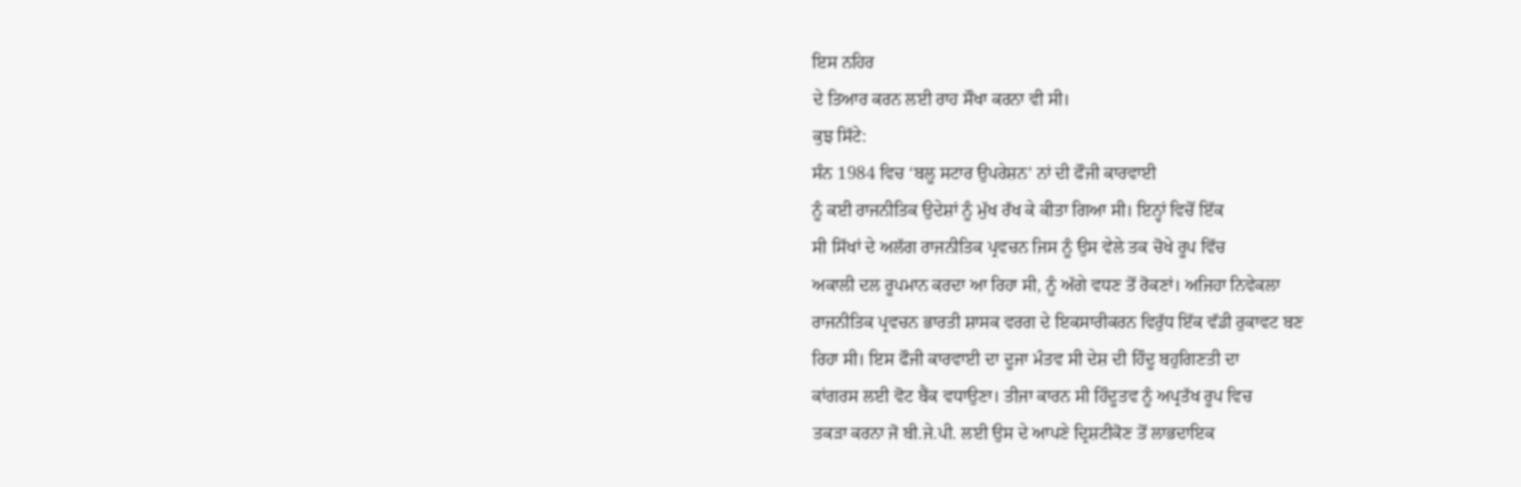ਇਸ ਨਹਿਰ
ਦੇ ਤਿਆਰ ਕਰਨ ਲਈ ਰਾਹ ਸੌਖਾ ਕਰਨਾ ਵੀ ਸੀ।
ਕੁਝ ਸਿੱਟੇ:
ਸੰਨ 1984 ਵਿਚ ‘ਬਲੂ ਸਟਾਰ ਉਪਰੇਸ਼ਨ’ ਨਾਂ ਦੀ ਫੌਜੀ ਕਾਰਵਾਈ
ਨੂੰ ਕਈ ਰਾਜਨੀਤਿਕ ਉਦੇਸ਼ਾਂ ਨੂੰ ਮੁੱਖ ਰੱਖ ਕੇ ਕੀਤਾ ਗਿਆ ਸੀ। ਇਨ੍ਹਾਂ ਵਿਚੋਂ ਇੱਕ
ਸੀ ਸਿੱਖਾਂ ਦੇ ਅਲੱਗ ਰਾਜਨੀਤਿਕ ਪ੍ਰਵਚਨ ਜਿਸ ਨੂੰ ਉਸ ਵੇਲੇ ਤਕ ਚੋਖੇ ਰੂਪ ਵਿੱਚ
ਅਕਾਲੀ ਦਲ ਰੂਪਮਾਨ ਕਰਦਾ ਆ ਰਿਹਾ ਸੀ, ਨੂੰ ਅੱਗੇ ਵਧਣ ਤੋਂ ਰੋਕਣਾਂ। ਅਜਿਹਾ ਨਿਵੇਕਲਾ
ਰਾਜਨੀਤਿਕ ਪ੍ਰਵਚਨ ਭਾਰਤੀ ਸ਼ਾਸਕ ਵਰਗ ਦੇ ਇਕਸਾਰੀਕਰਨ ਵਿਰੁੱਧ ਇੱਕ ਵੱਡੀ ਰੁਕਾਵਟ ਬਣ
ਰਿਹਾ ਸੀ। ਇਸ ਫੌਜੀ ਕਾਰਵਾਈ ਦਾ ਦੂਜਾ ਮੰਤਵ ਸੀ ਦੇਸ਼ ਦੀ ਹਿੰਦੂ ਬਹੁਗਿਣਤੀ ਦਾ
ਕਾਂਗਰਸ ਲਈ ਵੋਟ ਬੈਂਕ ਵਧਾਉਣਾ। ਤੀਜਾ ਕਾਰਨ ਸੀ ਹਿੰਦੂਤਵ ਨੂੰ ਅਪ੍ਰਤੱਖ ਰੂਪ ਵਿਚ
ਤਕੜਾ ਕਰਨਾ ਜੋ ਬੀ.ਜੇ.ਪੀ. ਲਈ ਉਸ ਦੇ ਆਪਣੇ ਦ੍ਰਿਸ਼ਟੀਕੋਣ ਤੋਂ ਲਾਭਦਾਇਕ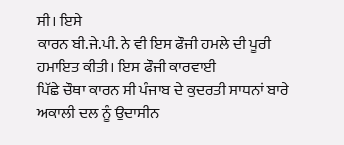ਸੀ। ਇਸੇ
ਕਾਰਨ ਬੀ.ਜੇ.ਪੀ. ਨੇ ਵੀ ਇਸ ਫੌਜੀ ਹਮਲੇ ਦੀ ਪੂਰੀ ਹਮਾਇਤ ਕੀਤੀ। ਇਸ ਫੌਜੀ ਕਾਰਵਾਈ
ਪਿੱਛੇ ਚੌਥਾ ਕਾਰਨ ਸੀ ਪੰਜਾਬ ਦੇ ਕੁਦਰਤੀ ਸਾਧਨਾਂ ਬਾਰੇ ਅਕਾਲੀ ਦਲ ਨੂੰ ਉਦਾਸੀਨ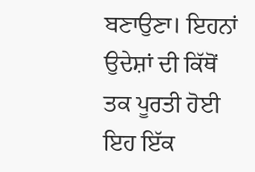ਬਣਾਉਣਾ। ਇਹਨਾਂ ਉਦੇਸ਼ਾਂ ਦੀ ਕਿੱਥੋਂ ਤਕ ਪੂਰਤੀ ਹੋਈ ਇਹ ਇੱਕ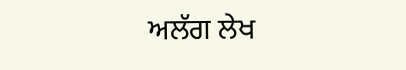ਅਲੱਗ ਲੇਖ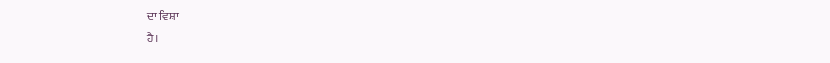ਦਾ ਵਿਸ਼ਾ
ਹੈ।